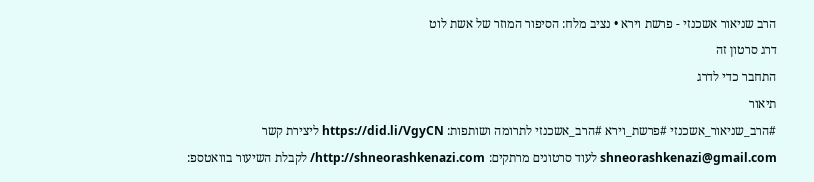הרב שניאור אשכנזי - פרשת וירא • נציב מלח: הסיפור המוזר של אשת לוט
דרג סרטון זה
התחבר כדי לדרג
תיאור
#הרב_שניאור_אשכנזי #פרשת_וירא #הרב_אשכנזי לתרומה ושותפות: https://did.li/VgyCN ליצירת קשר shneorashkenazi@gmail.com לעוד סרטונים מרתקים: http://shneorashkenazi.com/ לקבלת השיעור בוואטספ: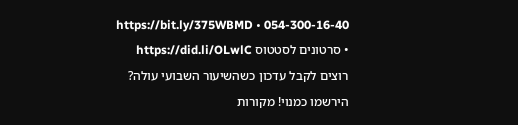054-300-16-40 • https://bit.ly/375WBMD • סרטונים לסטטוס https://did.li/OLwlC רוצים לקבל עדכון כשהשיעור השבועי עולה? הירשמו כמנוי! מקורות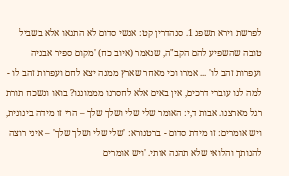לפרשת וירא תשפג 1. סנהדרין קט: אנשי סדום לא התגאו אלא בשביל טובה שהשפיע להם הקב"ה, שנאמר (איוב כח) 'מקום ספיר אבניה ועפרות זהב לו' ... אמרו וכי מאחר שארץ ממנה יצא לחם ועפרות זהב לו - למה לנו עוברי דרכים, אין באים אלא לחסרנו מממוננו? בואו ונשכח תורת רגל מארצנו. אבות ד,י: האומר שלי שלי ושלך שלך – הרי זו מידה בינונית, ויש אומרים: זו מידת סדום - ברטנורא: 'שלי שלי ושלך שלך' – איני רוצה להנותך והלואי שלא תהנה אותי. 'ויש אומרים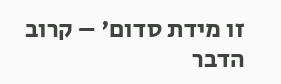זו מידת סדום' – קרוב הדבר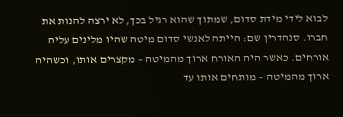לבוא לידי מידת סדום, שמתוך שהוא רגיל בכך, לא ירצה להנות את חברו. סנהדרין שם: הייתה לאנשי סדום מיטה שהיו מלינים עליה אורחים. כאשר היה האורח ארוך מהמיטה – מקצרים אותו, וכשהיה ארוך מהמיטה – מותחים אותו עד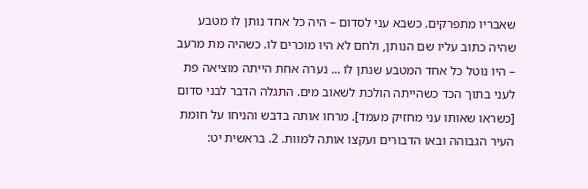שאבריו מתפרקים. כשבא עני לסדום – היה כל אחד נותן לו מטבע שהיה כתוב עליו שם הנותן, ולחם לא היו מוכרים לו. כשהיה מת מרעב – היו נוטל כל אחד המטבע שנתן לו ... נערה אחת הייתה מוציאה פת לעני בתוך הכד כשהייתה הולכת לשאוב מים. התגלה הדבר לבני סדום [כשראו שאותו עני מחזיק מעמד]. מרחו אותה בדבש והניחו על חומת העיר הגבוהה ובאו הדבורים ועקצו אותה למוות. 2. בראשית יט: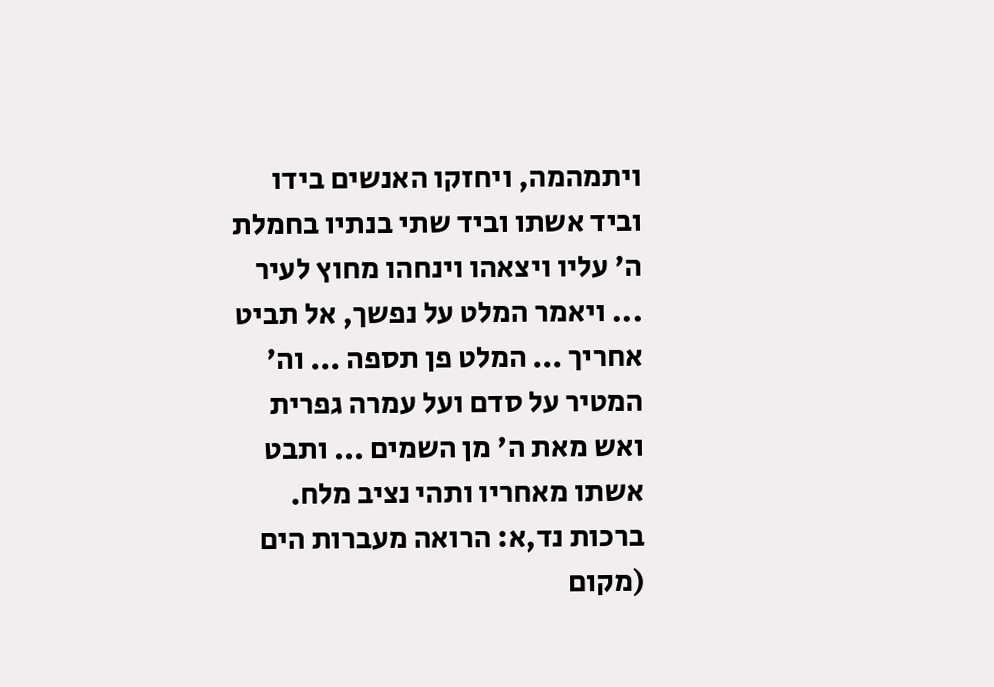ויתמהמה, ויחזקו האנשים בידו וביד אשתו וביד שתי בנתיו בחמלת ה' עליו ויצאהו וינחהו מחוץ לעיר ... ויאמר המלט על נפשך, אל תביט אחריך ... המלט פן תספה ... וה' המטיר על סדם ועל עמרה גפרית ואש מאת ה' מן השמים ... ותבט אשתו מאחריו ותהי נציב מלח. ברכות נד,א: הרואה מעברות הים (מקום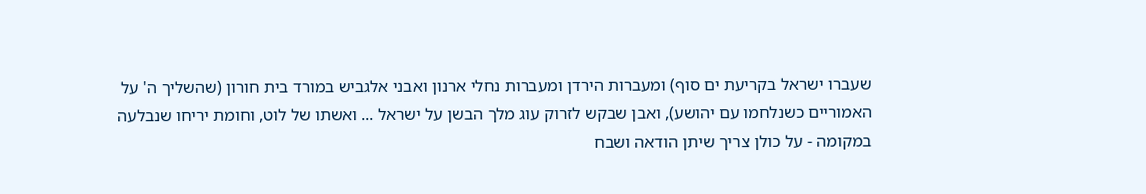שעברו ישראל בקריעת ים סוף) ומעברות הירדן ומעברות נחלי ארנון ואבני אלגביש במורד בית חורון (שהשליך ה' על האמוריים כשנלחמו עם יהושע), ואבן שבקש לזרוק עוג מלך הבשן על ישראל ... ואשתו של לוט, וחומת יריחו שנבלעה במקומה - על כולן צריך שיתן הודאה ושבח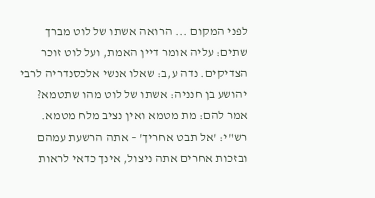לפני המקום ... הרואה אשתו של לוט מברך שתים: עליה אומר דיין האמת, ועל לוט זוכר הצדיקים. נדה ע,ב: שאלו אנשי אלכסנדריה לרבי יהושע בן חנניה: אשתו של לוט מהו שתטמא? אמר להם: מת מטמא ואין נציב מלח מטמא. רש"י: 'אל תבט אחריך' – אתה הרשעת עמהם ובזכות אחרים אתה ניצול, אינך כדאי לראות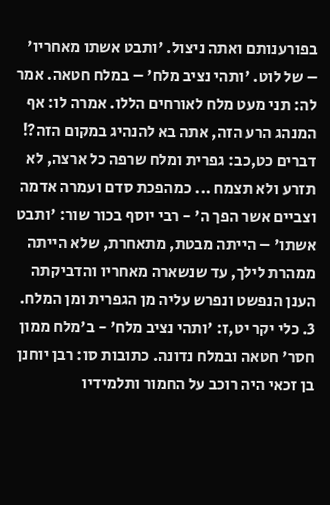בפורענותם ואתה ניצול. 'ותבט אשתו מאחריו' – של לוט. 'ותהי נציב מלח' – במלח חטאה. אמר לה: תני מעט מלח לאורחים הללו. אמרה לו: אף המנהג הרע הזה, אתה בא להנהיג במקום הזה?! דברים כט,כב: גפרית ומלח שרפה כל ארצה, לא תזרע ולא תצמח ... כמהפכת סדם ועמרה אדמה וצביים אשר הפך ה' - רבי יוסף בכור שור: 'ותבט אשתו' – הייתה מבטת, מתאחרת, שלא הייתה ממהרת לילך, עד שנשארה מאחריו והדביקתה הענן הנפשט ונפרש עליה מן הגפרית ומן המלח. 3. כלי יקר יט,ז: 'ותהי נציב מלח' - ב'מלח ממון חסר' חטאה ובמלח נדונה. כתובות סו: רבן יוחנן בן זכאי היה רוכב על החמור ותלמידיו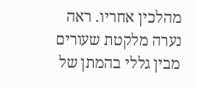מהלכין אחריו. ראה נערה מלקטת שעורים מבין גללי בהמתן של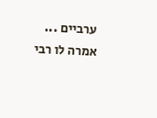ערביים ... אמרה לו רבי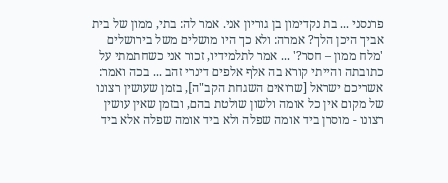פרנסני ... בת נקדימון בן גוריון אני. אמר לה: בתי, ממון של בית אביך היכן הלך? אמרה: ולא כך היו מושלים משל בירושלים 'מלח ממון – חסר?' ... אמר לתלמידיו, זכור אני כשחתמתי על כתובתה והייתי קורא בה אלף אלפים דינרי זהב ... בכה ואמר: אשריכם ישראל [שרואים השגחת הקב"ה], בזמן שעושין רצונו של מקום אין כל אומה ולשון שולטת בהם, ובזמן שאין עושין רצונו - מוסרן ביד אומה שפלה ולא ביד אומה שפלה אלא ביד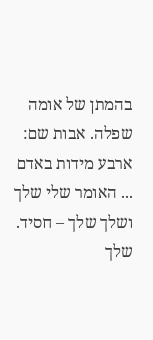בהמתן של אומה שפלה. אבות שם: ארבע מידות באדם ... האומר שלי שלך ושלך שלך – חסיד. שלך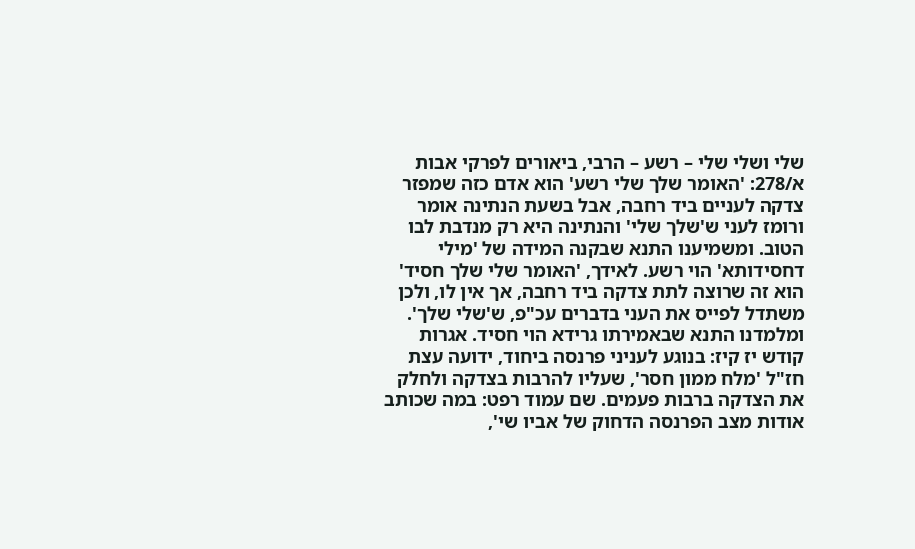שלי ושלי שלי – רשע – הרבי, ביאורים לפרקי אבות א/278: 'האומר שלך שלי רשע' הוא אדם כזה שמפזר צדקה לעניים ביד רחבה, אבל בשעת הנתינה אומר ורומז לעני ש'שלך שלי' והנתינה היא רק מנדבת לבו הטוב. ומשמיענו התנא שבקנה המידה של 'מילי דחסידותא' הוי רשע. לאידך, 'האומר שלי שלך חסיד' הוא זה שרוצה לתת צדקה ביד רחבה, אך אין לו, ולכן משתדל לפייס את העני בדברים עכ"פ, ש'שלי שלך'. ומלמדנו התנא שבאמירתו גרידא הוי חסיד. אגרות קודש יז קיז: בנוגע לעניני פרנסה ביחוד, ידועה עצת חז"ל 'מלח ממון חסר', שעליו להרבות בצדקה ולחלק את הצדקה ברבות פעמים. שם עמוד רפט: במה שכותב אודות מצב הפרנסה הדחוק של אביו שי',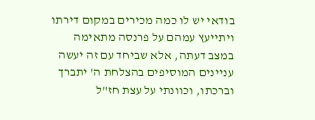בודאי יש לו כמה מכירים במקום דירתו ויתייעץ עמהם על פרנסה מתאימה במצב דעתה, אלא שביחד עם זה יעשה עניינים המוסיפים בהצלחת ה' יתברך וברכתו, וכוונתי על עצת חז"ל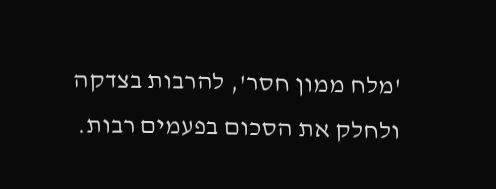'מלח ממון חסר', להרבות בצדקה ולחלק את הסכום בפעמים רבות.